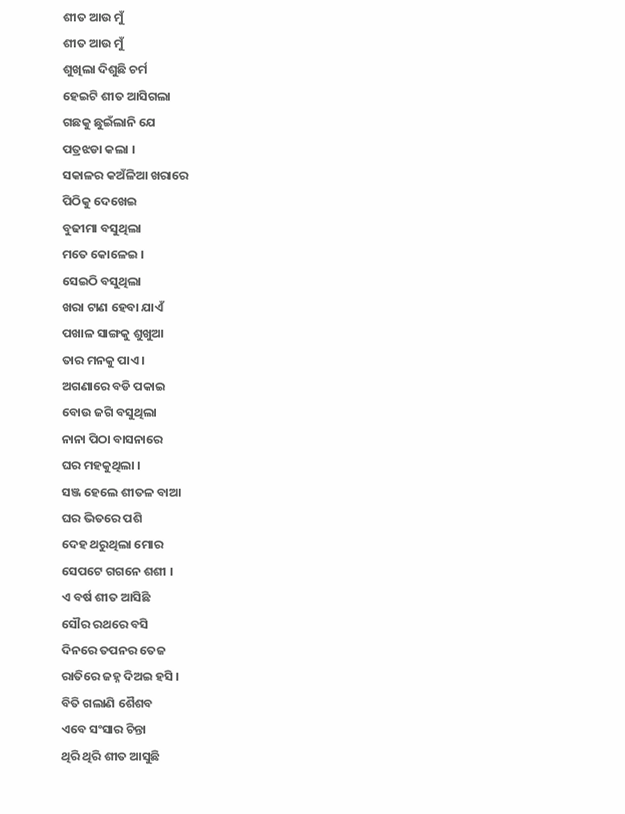ଶୀତ ଆଉ ମୁଁ
ଶୀତ ଆଉ ମୁଁ
ଶୁଖିଲା ଦିଶୁଛି ଚର୍ମ
ହେଇଟି ଶୀତ ଆସିଗଲା
ଗଛକୁ ଛୁଇଁଲାନି ଯେ
ପତ୍ରଝଡା କଲା ।
ସକାଳର କଅଁଳିଆ ଖରାରେ
ପିଠିକୁ ଦେଖେଇ
ବୁଢୀମା ବସୁଥିଲା
ମତେ କୋଳେଇ ।
ସେଇଠି ବସୁଥିଲା
ଖରା ଟାଣ ହେବା ଯାଏଁ
ପଖାଳ ସାଙ୍ଗକୁ ଶୁଖୁଆ
ତାର ମନକୁ ପାଏ ।
ଅଗଣାରେ ବଡି ପକାଇ
ବୋଉ ଜଗି ବସୁଥିଲା
ନାନା ପିଠା ବାସନାରେ
ଘର ମହକୁଥିଲା ।
ସଞ୍ଜ ହେଲେ ଶୀତଳ ବାଆ
ଘର ଭିତରେ ପଶି
ଦେହ ଥରୁଥିଲା ମୋର
ସେପଟେ ଗଗନେ ଶଶୀ ।
ଏ ବର୍ଷ ଶୀତ ଆସିଛି
ସୌର ରଥରେ ବସି
ଦିନରେ ତପନର ତେଜ
ରାତିରେ ଜହ୍ନ ଦିଅଇ ହସି ।
ବିତି ଗଲାଣି ଶୈଶବ
ଏବେ ସଂସାର ଚିନ୍ତା
ଥିରି ଥିରି ଶୀତ ଆସୁଛି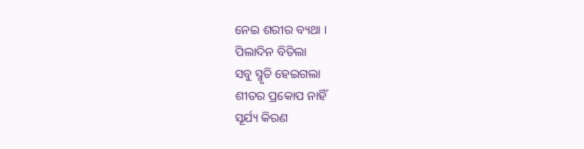ନେଇ ଶରୀର ବ୍ୟଥା ।
ପିଲାଦିନ ବିତିଲା
ସବୁ ସ୍ମୃତି ହେଇଗଲା
ଶୀତର ପ୍ରକୋପ ନାହିଁ
ସୂର୍ଯ୍ୟ କିରଣ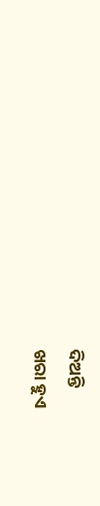ଦିଅନ୍ତି
ଖରା ହୁଏ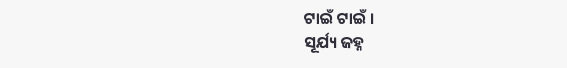ଟାଇଁ ଟାଇଁ ।
ସୂର୍ଯ୍ୟ ଜହ୍ନ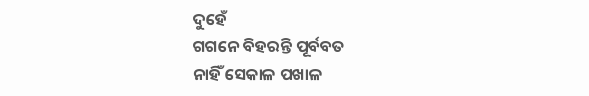ଦୁହେଁ
ଗଗନେ ବିହରନ୍ତି ପୂର୍ବବତ
ନାହିଁ ସେକାଳ ପଖାଳ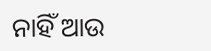ନାହିଁ ଆଉ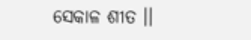ସେକାଳ ଶୀତ ।।